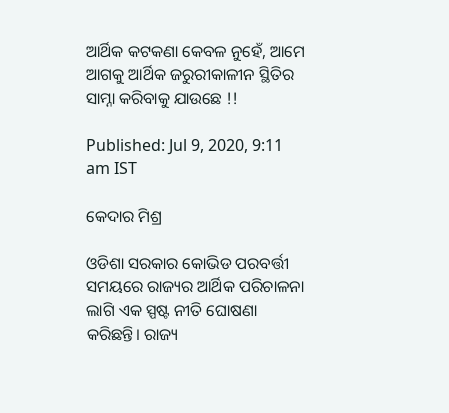ଆର୍ଥିକ କଟକଣା କେବଳ ନୁହେଁ, ଆମେ ଆଗକୁ ଆର୍ଥିକ ଜରୁରୀକାଳୀନ ସ୍ଥିତିର ସାମ୍ନା କରିବାକୁ ଯାଉଛେ !!

Published: Jul 9, 2020, 9:11 am IST

କେଦାର ମିଶ୍ର

ଓଡିଶା ସରକାର କୋଭିଡ ପରବର୍ତ୍ତୀ ସମୟରେ ରାଜ୍ୟର ଆର୍ଥିକ ପରିଚାଳନା ଲାଗି ଏକ ସ୍ପଷ୍ଟ ନୀତି ଘୋଷଣା କରିଛନ୍ତି। ରାଜ୍ୟ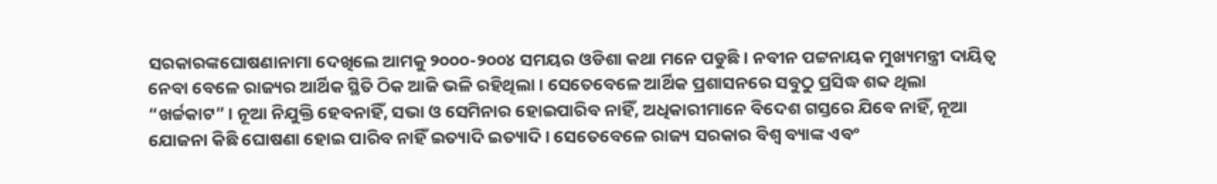ସରକାରଙ୍କଘୋଷଣାନାମା ଦେଖିଲେ ଆମକୁ ୨୦୦୦-୨୦୦୪ ସମୟର ଓଡିଶା କଥା ମନେ ପଡୁଛି। ନବୀନ ପଟ୍ଟନାୟକ ମୁଖ୍ୟମନ୍ତ୍ରୀ ଦାୟିତ୍ଵ ନେବା ବେଳେ ରାଜ୍ୟର ଆର୍ଥିକ ସ୍ଥିତି ଠିକ ଆଜି ଭଳି ରହିଥିଲା। ସେତେବେଳେ ଆର୍ଥିକ ପ୍ରଶାସନରେ ସବୁଠୁ ପ୍ରସିଦ୍ଧ ଶବ୍ଦ ଥିଲା “ଖର୍ଚ୍ଚକାଟ” । ନୂଆ ନିଯୁକ୍ତି ହେବନାହିଁ, ସଭା ଓ ସେମିନାର ହୋଇପାରିବ ନାହିଁ, ଅଧିକାରୀମାନେ ବିଦେଶ ଗସ୍ତରେ ଯିବେ ନାହିଁ, ନୂଆ ଯୋଜନା କିଛି ଘୋଷଣା ହୋଇ ପାରିବ ନାହିଁ ଇତ୍ୟାଦି ଇତ୍ୟାଦି। ସେତେବେଳେ ରାଜ୍ୟ ସରକାର ବିଶ୍ଵ ବ୍ୟାଙ୍କ ଏବଂ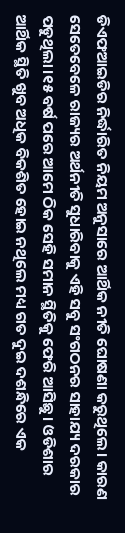ଡିଏଫଆଇଡିର ନିର୍ଦ୍ଧାରିତ ନିୟମ ଅନୁସାରେ ଆର୍ଥିକ ନୀତି ଘୋଷଣା କରୁଥିଲେ। କାରଣ ସେତେବେଳେ ରାଜ୍ୟର ଅର୍ଥନୀତି ସୁଧାରିବାକୁ ଏହି ସବୁ ସଂଗଠନର ସାହାଯ୍ୟ ଦରକାର ପଡୁଥିଲା।୧୫ ବର୍ଷ ପରେ ଆମେ ଠିକ ସେହି ସମାନ ସ୍ଥିତିକୁ ଫେରି ଆସିଛୁ। ଓଡିଶାର ଆର୍ଥିକ ସ୍ଥିତି ଖୁବ ଅଧିକ ବିକଶିତ ହୋଇ ନଥିଲେ ମଧ୍ୟ ଗତ ଦୁଇ ଦଶନ୍ଧିରେ ଏକ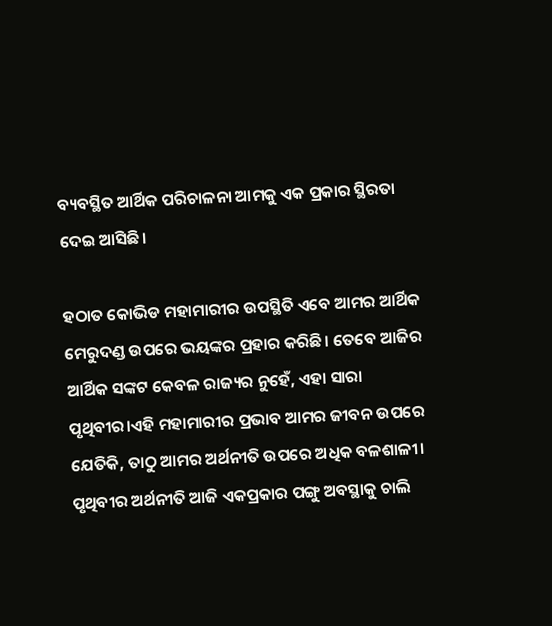ବ୍ୟବସ୍ଥିତ ଆର୍ଥିକ ପରିଚାଳନା ଆମକୁ ଏକ ପ୍ରକାର ସ୍ଥିରତା ଦେଇ ଆସିଛି।

ହଠାତ କୋଭିଡ ମହାମାରୀର ଉପସ୍ଥିତି ଏବେ ଆମର ଆର୍ଥିକ ମେରୁଦଣ୍ଡ ଉପରେ ଭୟଙ୍କର ପ୍ରହାର କରିଛି। ତେବେ ଆଜିର ଆର୍ଥିକ ସଙ୍କଟ କେବଳ ରାଜ୍ୟର ନୁହେଁ, ଏହା ସାରା ପୃଥିବୀର।ଏହି ମହାମାରୀର ପ୍ରଭାବ ଆମର ଜୀବନ ଉପରେ ଯେତିକି, ତାଠୁ ଆମର ଅର୍ଥନୀତି ଉପରେ ଅଧିକ ବଳଶାଳୀ। ପୃଥିବୀର ଅର୍ଥନୀତି ଆଜି ଏକପ୍ରକାର ପଙ୍ଗୁ ଅବସ୍ଥାକୁ ଚାଲି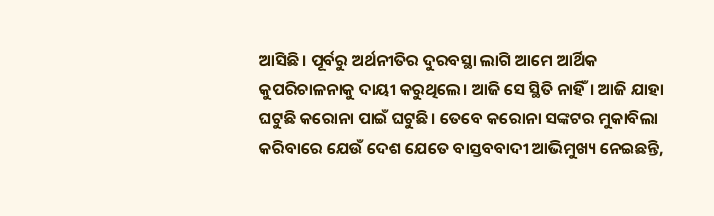ଆସିଛି। ପୂର୍ବରୁ ଅର୍ଥନୀତିର ଦୁରବସ୍ଥା ଲାଗି ଆମେ ଆର୍ଥିକ କୁପରିଚାଳନାକୁ ଦାୟୀ କରୁଥିଲେ। ଆଜି ସେ ସ୍ଥିତି ନାହିଁ। ଆଜି ଯାହା ଘଟୁଛି କରୋନା ପାଇଁ ଘଟୁଛି। ତେବେ କରୋନା ସଙ୍କଟର ମୁକାବିଲା କରିବାରେ ଯେଉଁ ଦେଶ ଯେତେ ବାସ୍ତବବାଦୀ ଆଭିମୁଖ୍ୟ ନେଇଛନ୍ତି,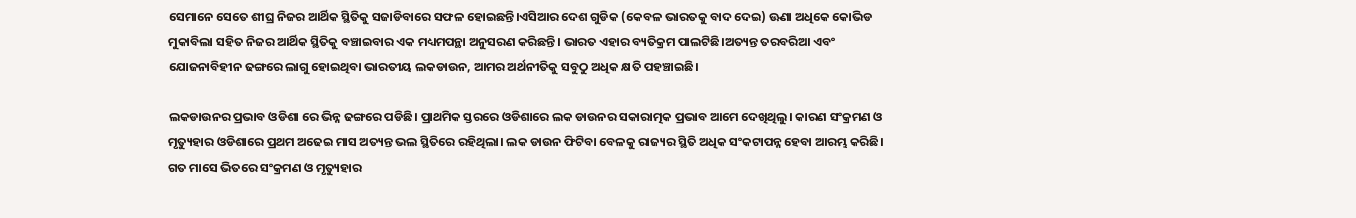ସେମାନେ ସେତେ ଶୀଘ୍ର ନିଜର ଆର୍ଥିକ ସ୍ଥିତିକୁ ସଜାଡିବାରେ ସଫଳ ହୋଇଛନ୍ତି।ଏସିଆର ଦେଶ ଗୁଡିକ (କେବଳ ଭାରତକୁ ବାଦ ଦେଇ) ଊଣା ଅଧିକେ କୋଭିଡ ମୁକାବିଲା ସହିତ ନିଜର ଆର୍ଥିକ ସ୍ଥିତିକୁ ବଞ୍ଚାଇବାର ଏକ ମଧ୍ୟମପନ୍ଥା ଅନୁସରଣ କରିଛନ୍ତି। ଭାରତ ଏହାର ବ୍ୟତିକ୍ରମ ପାଲଟିଛି।ଅତ୍ୟନ୍ତ ତରବରିଆ ଏବଂ ଯୋଜନାବିହୀନ ଢଙ୍ଗରେ ଲାଗୁ ହୋଇଥିବା ଭାରତୀୟ ଲକଡାଉନ, ଆମର ଅର୍ଥନୀତିକୁ ସବୁଠୁ ଅଧିକ କ୍ଷତି ପହଞ୍ଚାଇଛି।

ଲକଡାଉନର ପ୍ରଭାବ ଓଡିଶା ରେ ଭିନ୍ନ ଢଙ୍ଗରେ ପଡିଛି। ପ୍ରାଥମିକ ସ୍ତରରେ ଓଡିଶାରେ ଲକ ଡାଉନର ସକାରାତ୍ମକ ପ୍ରଭାବ ଆମେ ଦେଖିଥିଲୁ। କାରଣ ସଂକ୍ରମଣ ଓ ମୃତ୍ୟୁହାର ଓଡିଶାରେ ପ୍ରଥମ ଅଢେଇ ମାସ ଅତ୍ୟନ୍ତ ଭଲ ସ୍ଥିତିରେ ରହିଥିଲା। ଲକ ଡାଉନ ଫିଟିବା ବେଳକୁ ରାଜ୍ୟର ସ୍ଥିତି ଅଧିକ ସଂକଟାପନ୍ନ ହେବା ଆରମ୍ଭ କରିଛି। ଗତ ମାସେ ଭିତରେ ସଂକ୍ରମଣ ଓ ମୃତ୍ୟୁହାର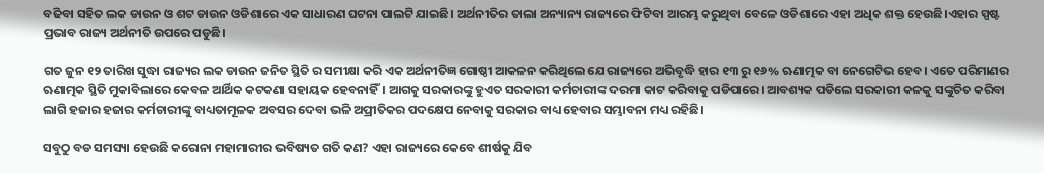ବଢିବା ସହିତ ଲକ ଡାଉନ ଓ ଶଟ ଡାଉନ ଓଡିଶାରେ ଏକ ସାଧାରଣ ଘଟନା ପାଲଟି ଯାଇଛି। ଅର୍ଥନୀତିର ତାଲା ଅନ୍ୟାନ୍ୟ ରାଜ୍ୟରେ ଫିଟିବା ଆରମ୍ଭ କରୁଥିବା ବେଳେ ଓଡିଶାରେ ଏହା ଅଧିକ ଶକ୍ତ ହେଉଛି।ଏହାର ସ୍ପଷ୍ଟ ପ୍ରଭାବ ରାଜ୍ୟ ଅର୍ଥନୀତି ଉପରେ ପଡୁଛି।

ଗତ ଜୁନ ୧୨ ତାରିଖ ସୁଦ୍ଧା ରାଜ୍ୟର ଲକ ଡାଉନ ଜନିତ ସ୍ଥିତି ର ସମୀକ୍ଷା କରି ଏକ ଅର୍ଥନୀତିଜ୍ଞ ଗୋଷ୍ଠୀ ଆକଳନ କରିଥିଲେ ଯେ ରାଜ୍ୟରେ ଅଭିବୃଦ୍ଧି ହାର ୧୩ ରୁ ୧୬% ଋଣାତ୍ମକ ବା ନେଗେଟିଭ ହେବ। ଏତେ ପରିମାଣର ଋଣାତ୍ମକ ସ୍ଥିତି ମୁକାବିଲାରେ କେବଳ ଆର୍ଥିକ କଟକଣା ସହାୟକ ହେବନାହିଁ। ଆଗକୁ ସରକାରଙ୍କୁ ହୁଏତ ସରକାରୀ କର୍ମଚାରୀଙ୍କ ଦରମା କାଟ କରିବାକୁ ପଡିପାରେ। ଆବଶ୍ୟକ ପଡିଲେ ସରକାରୀ କଳକୁ ସଙ୍କୁଚିତ କରିବା ଲାଗି ହଜାର ହଜାର କର୍ମଚାରୀଙ୍କୁ ବାଧ୍ୟତାମୂଳକ ଅବସର ଦେବା ଭଳି ଅପ୍ରୀତିକର ପଦକ୍ଷେପ ନେବାକୁ ସରକାର ବାଧ୍ୟ ହେବାର ସମ୍ଭାବନା ମଧ୍ୟ ରହିଛି।

ସବୁଠୁ ବଡ ସମସ୍ୟା ହେଉଛି କରୋନା ମହାମାରୀର ଭବିଷ୍ୟତ ଗତି କଣ? ଏହା ରାଜ୍ୟରେ କେବେ ଶୀର୍ଷକୁ ଯିବ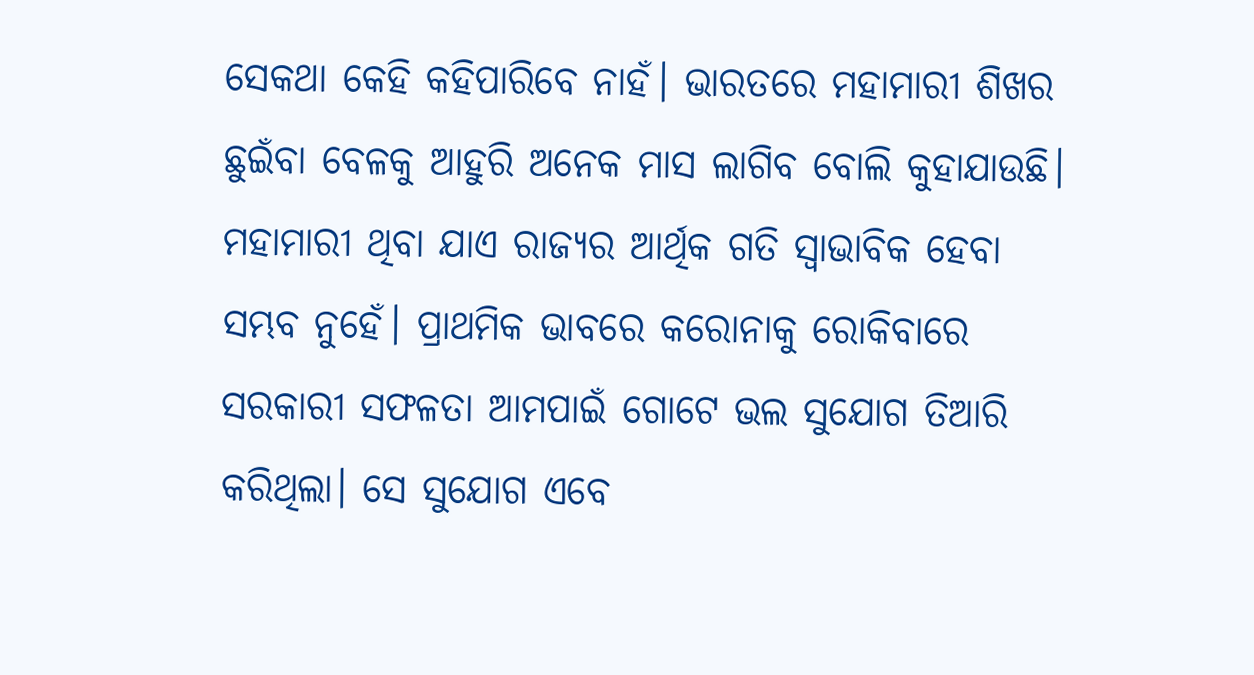ସେକଥା କେହି କହିପାରିବେ ନାହଁ। ଭାରତରେ ମହାମାରୀ ଶିଖର ଛୁଇଁବା ବେଳକୁ ଆହୁରି ଅନେକ ମାସ ଲାଗିବ ବୋଲି କୁହାଯାଉଛି। ମହାମାରୀ ଥିବା ଯାଏ ରାଜ୍ୟର ଆର୍ଥିକ ଗତି ସ୍ଵାଭାବିକ ହେବା ସମ୍ଭବ ନୁହେଁ। ପ୍ରାଥମିକ ଭାବରେ କରୋନାକୁ ରୋକିବାରେ ସରକାରୀ ସଫଳତା ଆମପାଇଁ ଗୋଟେ ଭଲ ସୁଯୋଗ ତିଆରି କରିଥିଲା। ସେ ସୁଯୋଗ ଏବେ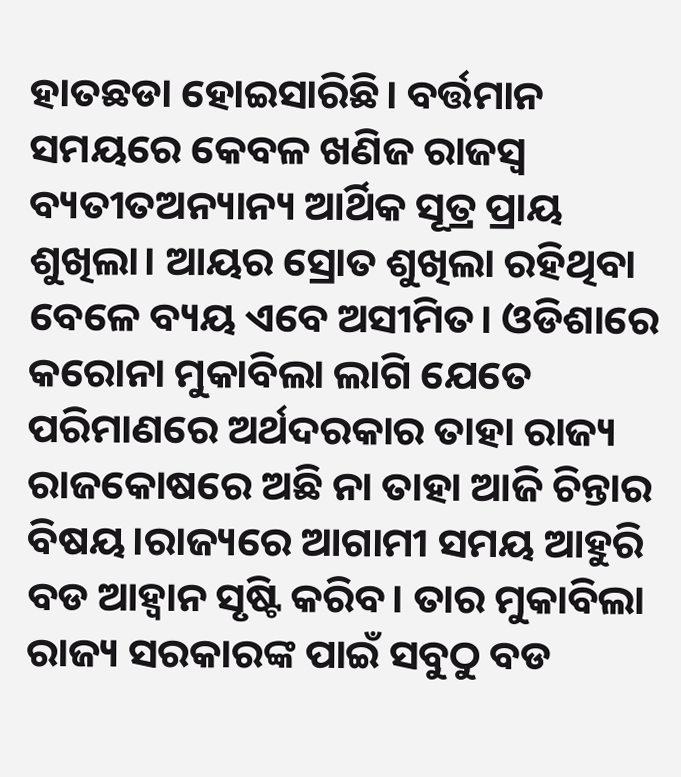ହାତଛଡା ହୋଇସାରିଛି। ବର୍ତ୍ତମାନ ସମୟରେ କେବଳ ଖଣିଜ ରାଜସ୍ୱ ବ୍ୟତୀତଅନ୍ୟାନ୍ୟ ଆର୍ଥିକ ସୂତ୍ର ପ୍ରାୟ ଶୁଖିଲା। ଆୟର ସ୍ରୋତ ଶୁଖିଲା ରହିଥିବା ବେଳେ ବ୍ୟୟ ଏବେ ଅସୀମିତ। ଓଡିଶାରେ କରୋନା ମୁକାବିଲା ଲାଗି ଯେତେ ପରିମାଣରେ ଅର୍ଥଦରକାର ତାହା ରାଜ୍ୟ ରାଜକୋଷରେ ଅଛି ନା ତାହା ଆଜି ଚିନ୍ତାର ବିଷୟ।ରାଜ୍ୟରେ ଆଗାମୀ ସମୟ ଆହୁରି ବଡ ଆହ୍ଵାନ ସୃଷ୍ଟି କରିବ। ତାର ମୁକାବିଲା ରାଜ୍ୟ ସରକାରଙ୍କ ପାଇଁ ସବୁଠୁ ବଡ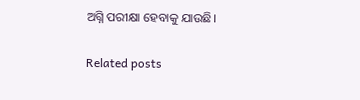ଅଗ୍ନି ପରୀକ୍ଷା ହେବାକୁ ଯାଉଛି।

Related posts